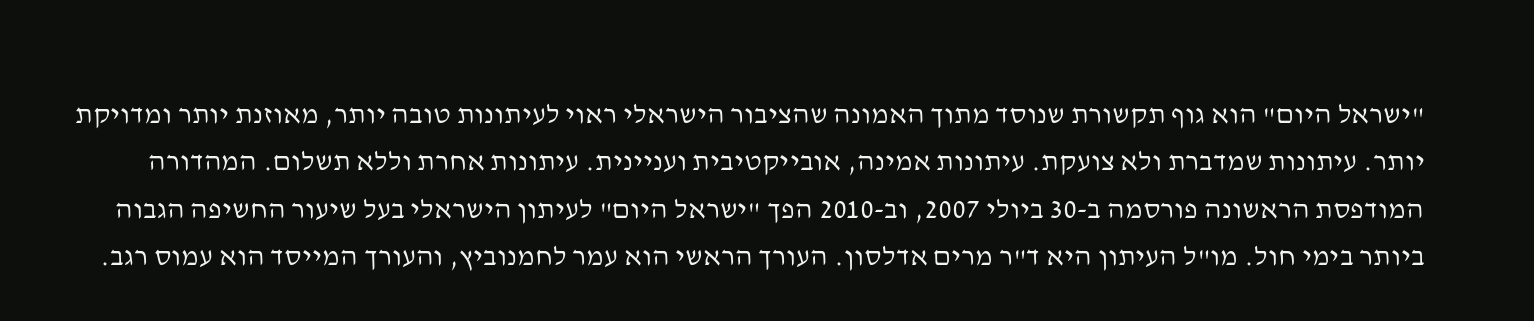"ישראל היום" הוא גוף תקשורת שנוסד מתוך האמונה שהציבור הישראלי ראוי לעיתונות טובה יותר, מאוזנת יותר ומדויקת יותר. עיתונות שמדברת ולא צועקת. עיתונות אמינה, אובייקטיבית ועניינית. עיתונות אחרת וללא תשלום. המהדורה המודפסת הראשונה פורסמה ב-30 ביולי 2007, וב-2010 הפך "ישראל היום" לעיתון הישראלי בעל שיעור החשיפה הגבוה ביותר בימי חול. מו"ל העיתון היא ד"ר מרים אדלסון. העורך הראשי הוא עמר לחמנוביץ, והעורך המייסד הוא עמוס רגב.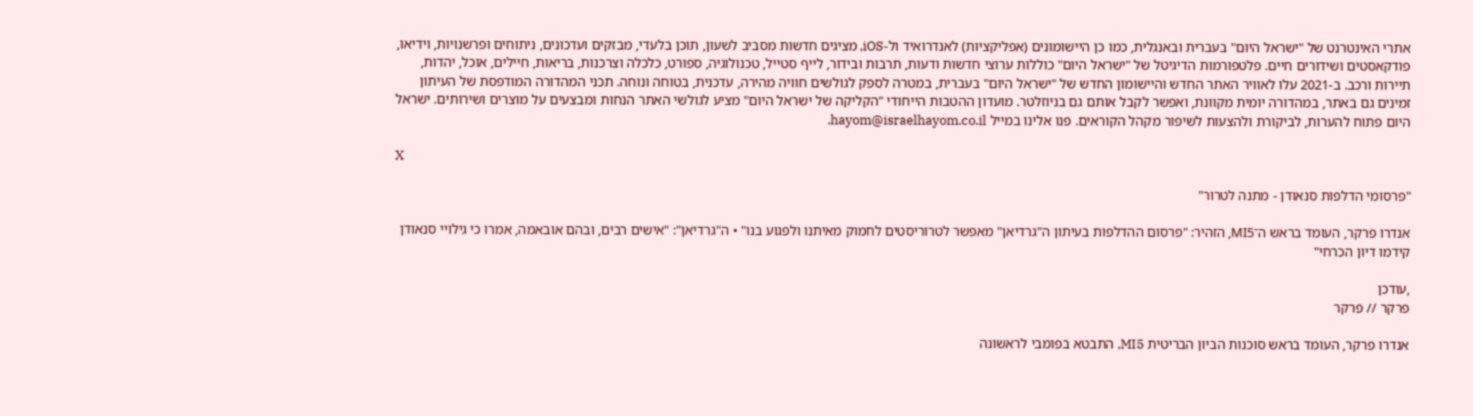אתרי האינטרנט של "ישראל היום" בעברית ובאנגלית, כמו כן היישומונים (אפליקציות) לאנדרואיד ול-iOS, מציגים חדשות מסביב לשעון, תוכן בלעדי, מבזקים ועדכונים, ניתוחים ופרשנויות, וידיאו, פודקאסטים ושידורים חיים. פלטפורמות הדיגיטל של "ישראל היום" כוללות ערוצי חדשות ודעות, תרבות ובידור, לייף סטייל, טכנולוגיה, ספורט, כלכלה וצרכנות, בריאות, חיילים, אוכל, יהדות, תיירות ורכב. ב-2021 עלו לאוויר האתר החדש והיישומון החדש של "ישראל היום" בעברית, במטרה לספק לגולשים חוויה מהירה, עדכנית, בטוחה ונוחה. תכני המהדורה המודפסת של העיתון זמינים גם באתר, במהדורה יומית מקוונת, ואפשר לקבל אותם גם בניוזלטר. מועדון ההטבות הייחודי "הקליקה של ישראל היום" מציע לגולשי האתר הנחות ומבצעים על מוצרים ושירותים. ישראל היום פתוח להערות, לביקורת ולהצעות לשיפור מקהל הקוראים. פנו אלינו במייל hayom@israelhayom.co.il.

X

"פרסומי הדלפות סנאודן - מתנה לטרור"

אנדרו פרקר, העומד בראש ה־MI5, הזהיר: "פרסום ההדלפות בעיתון ה"גרדיאן" מאפשר לטרוריסטים לחמוק מאיתנו ולפגוע בנו" • ה"גרדיאן": "אישים רבים, ובהם אובאמה, אמרו כי גילויי סנאודן קידמו דיון הכרחי"

,עודכן
פרקר // פרקר

אנדרו פרקר, העומד בראש סוכנות הביון הבריטית MI5, התבטא בפומבי לראשונה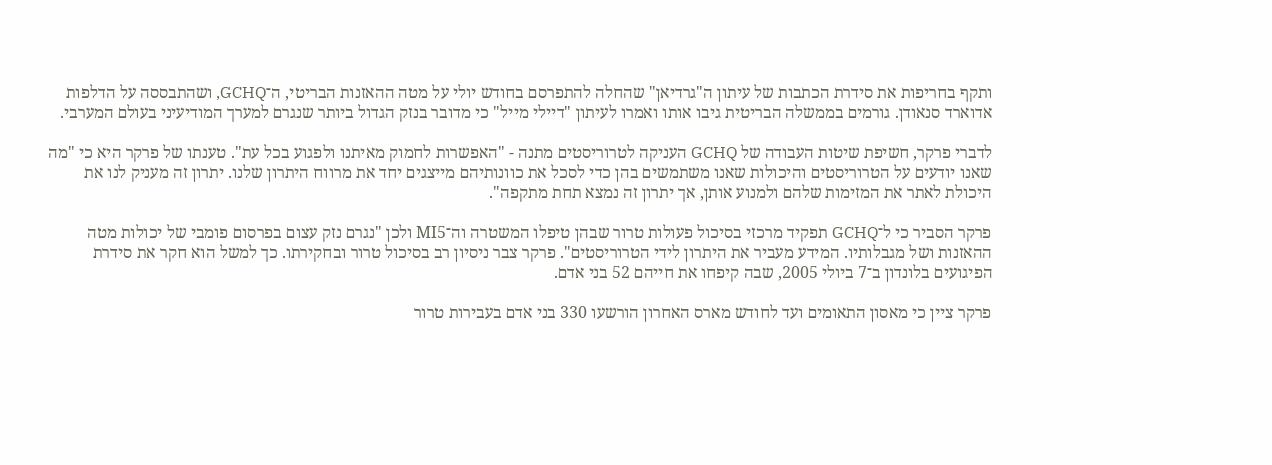ותקף בחריפות את סידרת הכתבות של עיתון ה"גרדיאן" שהחלה להתפרסם בחודש יולי על מטה ההאזנות הבריטי, ה־GCHQ, ושהתבססה על הדלפות אדוארד סנאודן. גורמים בממשלה הבריטית גיבו אותו ואמרו לעיתון "דיילי מייל" כי מדובר בנזק הגדול ביותר שנגרם למערך המודיעיני בעולם המערבי.

לדברי פרקר, חשיפת שיטות העבודה של GCHQ העניקה לטרוריסטים מתנה - "האפשרות לחמוק מאיתנו ולפגוע בכל עת". טענתו של פרקר היא כי "מה שאנו יודעים על הטרוריסטים והיכולות שאנו משתמשים בהן כדי לסכל את כוונותיהם מייצגים יחד את מרווח היתרון שלנו. יתרון זה מעניק לנו את היכולת לאתר את המזימות שלהם ולמנוע אותן, אך יתרון זה נמצא תחת מתקפה".

פרקר הסביר כי ל־GCHQ תפקיד מרכזי בסיכול פעולות טרור שבהן טיפלו המשטרה וה־MI5 ולכן "נגרם נזק עצום בפרסום פומבי של יכולות מטה ההאזנות ושל מגבלותיו. המידע מעביר את היתרון לידי הטרוריסטים". פרקר צבר ניסיון רב בסיכול טרור ובחקירתו. כך למשל הוא חקר את סידרת הפיגועים בלונדון ב־7 ביולי 2005, שבה קיפחו את חייהם 52 בני אדם.

פרקר ציין כי מאסון התאומים ועד לחודש מארס האחרון הורשעו 330 בני אדם בעבירות טרור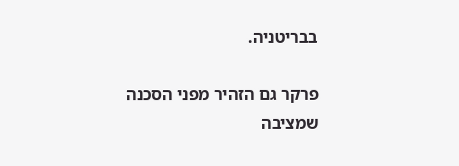בבריטניה.

פרקר גם הזהיר מפני הסכנה שמציבה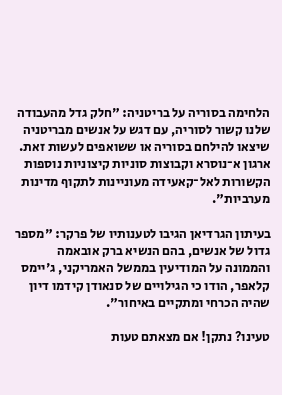הלחימה בסוריה על בריטניה: "חלק גדל מהעבודה שלנו קשור לסוריה, עם דגש על אנשים מבריטניה שיצאו להילחם בסוריה או ששואפים לעשות זאת. ארגון א־נוסרא וקבוצות סוניות קיצוניות נוספות הקשורות לאל־קאעידה מעוניינות לתקוף מדינות מערביות".

בעיתון הגרדיאן הגיבו לטענותיו של פרקר: "מספר גדול של אנשים, בהם הנשיא ברק אובאמה והממונה על המודיעין בממשל האמריקני, ג'יימס קלאפר, הודו כי הגילויים של סנאודן קידמו דיון שהיה הכרחי ומתקיים באיחור".

טעינו? נתקן! אם מצאתם טעות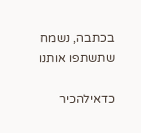בכתבה, נשמח שתשתפו אותנו

כדאילהכיר